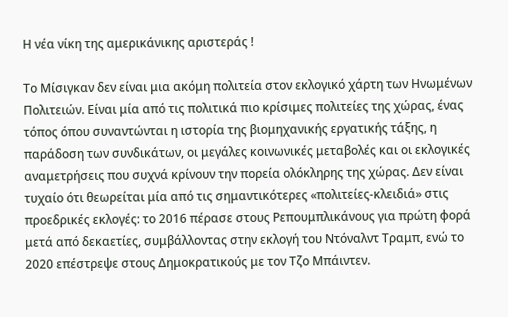Η νέα νίκη της αμερικάνικης αριστεράς !

Το Μίσιγκαν δεν είναι μια ακόμη πολιτεία στον εκλογικό χάρτη των Ηνωμένων Πολιτειών. Είναι μία από τις πολιτικά πιο κρίσιμες πολιτείες της χώρας, ένας τόπος όπου συναντώνται η ιστορία της βιομηχανικής εργατικής τάξης, η παράδοση των συνδικάτων, οι μεγάλες κοινωνικές μεταβολές και οι εκλογικές αναμετρήσεις που συχνά κρίνουν την πορεία ολόκληρης της χώρας. Δεν είναι τυχαίο ότι θεωρείται μία από τις σημαντικότερες «πολιτείες-κλειδιά» στις προεδρικές εκλογές: το 2016 πέρασε στους Ρεπουμπλικάνους για πρώτη φορά μετά από δεκαετίες, συμβάλλοντας στην εκλογή του Ντόναλντ Τραμπ, ενώ το 2020 επέστρεψε στους Δημοκρατικούς με τον Τζο Μπάιντεν.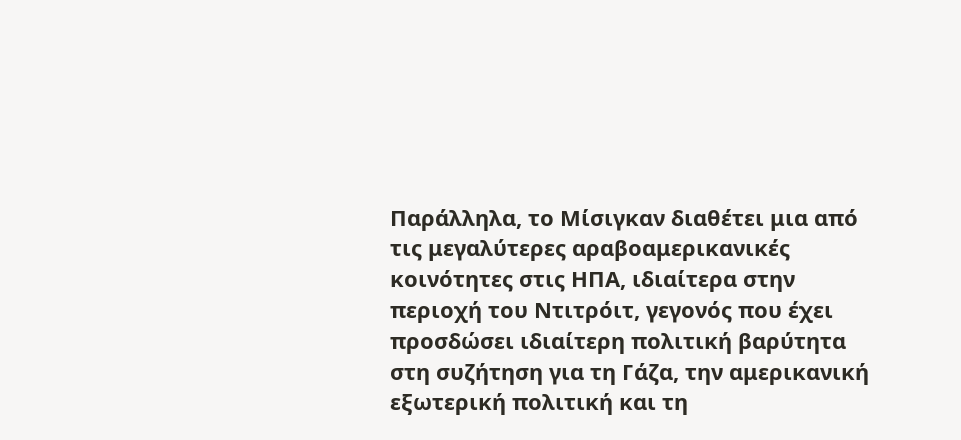Παράλληλα, το Μίσιγκαν διαθέτει μια από τις μεγαλύτερες αραβοαμερικανικές κοινότητες στις ΗΠΑ, ιδιαίτερα στην περιοχή του Ντιτρόιτ, γεγονός που έχει προσδώσει ιδιαίτερη πολιτική βαρύτητα στη συζήτηση για τη Γάζα, την αμερικανική εξωτερική πολιτική και τη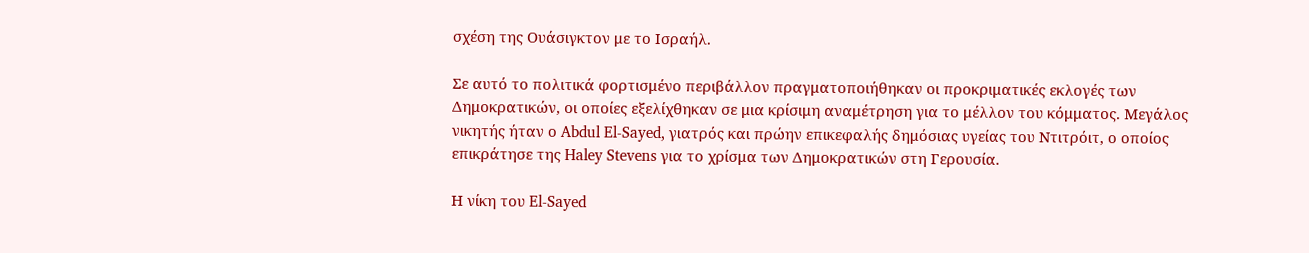σχέση της Ουάσιγκτον με το Ισραήλ.

Σε αυτό το πολιτικά φορτισμένο περιβάλλον πραγματοποιήθηκαν οι προκριματικές εκλογές των Δημοκρατικών, οι οποίες εξελίχθηκαν σε μια κρίσιμη αναμέτρηση για το μέλλον του κόμματος. Μεγάλος νικητής ήταν ο Abdul El-Sayed, γιατρός και πρώην επικεφαλής δημόσιας υγείας του Ντιτρόιτ, ο οποίος επικράτησε της Haley Stevens για το χρίσμα των Δημοκρατικών στη Γερουσία.

Η νίκη του El-Sayed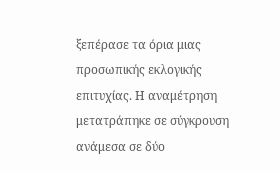ξεπέρασε τα όρια μιας προσωπικής εκλογικής επιτυχίας. Η αναμέτρηση μετατράπηκε σε σύγκρουση ανάμεσα σε δύο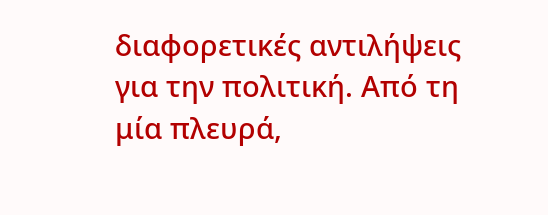διαφορετικές αντιλήψεις για την πολιτική. Από τη μία πλευρά,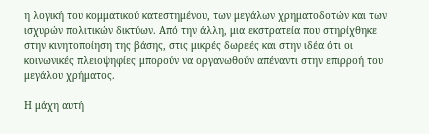η λογική του κομματικού κατεστημένου, των μεγάλων χρηματοδοτών και των ισχυρών πολιτικών δικτύων. Από την άλλη, μια εκστρατεία που στηρίχθηκε στην κινητοποίηση της βάσης, στις μικρές δωρεές και στην ιδέα ότι οι κοινωνικές πλειοψηφίες μπορούν να οργανωθούν απέναντι στην επιρροή του μεγάλου χρήματος.

Η μάχη αυτή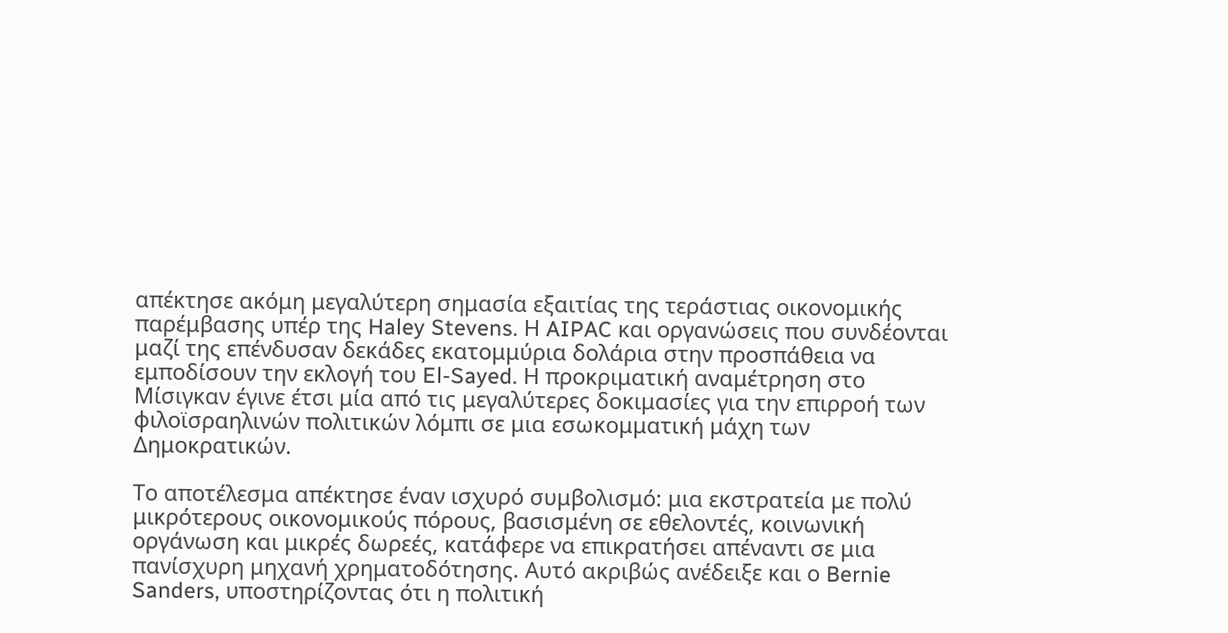απέκτησε ακόμη μεγαλύτερη σημασία εξαιτίας της τεράστιας οικονομικής παρέμβασης υπέρ της Haley Stevens. Η AIPAC και οργανώσεις που συνδέονται μαζί της επένδυσαν δεκάδες εκατομμύρια δολάρια στην προσπάθεια να εμποδίσουν την εκλογή του El-Sayed. Η προκριματική αναμέτρηση στο Μίσιγκαν έγινε έτσι μία από τις μεγαλύτερες δοκιμασίες για την επιρροή των φιλοϊσραηλινών πολιτικών λόμπι σε μια εσωκομματική μάχη των Δημοκρατικών.

Το αποτέλεσμα απέκτησε έναν ισχυρό συμβολισμό: μια εκστρατεία με πολύ μικρότερους οικονομικούς πόρους, βασισμένη σε εθελοντές, κοινωνική οργάνωση και μικρές δωρεές, κατάφερε να επικρατήσει απέναντι σε μια πανίσχυρη μηχανή χρηματοδότησης. Αυτό ακριβώς ανέδειξε και ο Bernie Sanders, υποστηρίζοντας ότι η πολιτική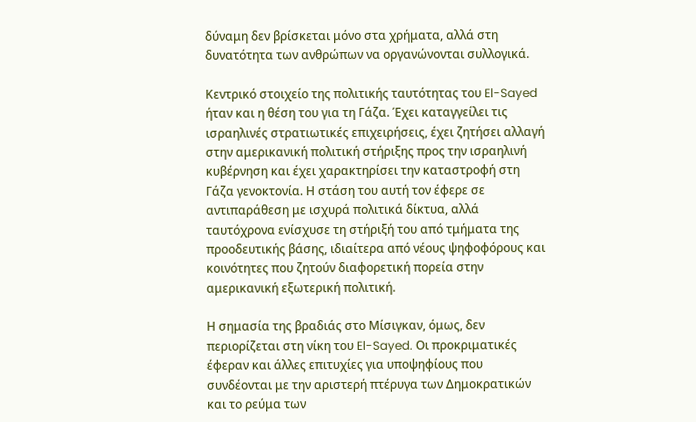δύναμη δεν βρίσκεται μόνο στα χρήματα, αλλά στη δυνατότητα των ανθρώπων να οργανώνονται συλλογικά.

Κεντρικό στοιχείο της πολιτικής ταυτότητας του El-Sayed ήταν και η θέση του για τη Γάζα. Έχει καταγγείλει τις ισραηλινές στρατιωτικές επιχειρήσεις, έχει ζητήσει αλλαγή στην αμερικανική πολιτική στήριξης προς την ισραηλινή κυβέρνηση και έχει χαρακτηρίσει την καταστροφή στη Γάζα γενοκτονία. Η στάση του αυτή τον έφερε σε αντιπαράθεση με ισχυρά πολιτικά δίκτυα, αλλά ταυτόχρονα ενίσχυσε τη στήριξή του από τμήματα της προοδευτικής βάσης, ιδιαίτερα από νέους ψηφοφόρους και κοινότητες που ζητούν διαφορετική πορεία στην αμερικανική εξωτερική πολιτική.

Η σημασία της βραδιάς στο Μίσιγκαν, όμως, δεν περιορίζεται στη νίκη του El-Sayed. Οι προκριματικές έφεραν και άλλες επιτυχίες για υποψηφίους που συνδέονται με την αριστερή πτέρυγα των Δημοκρατικών και το ρεύμα των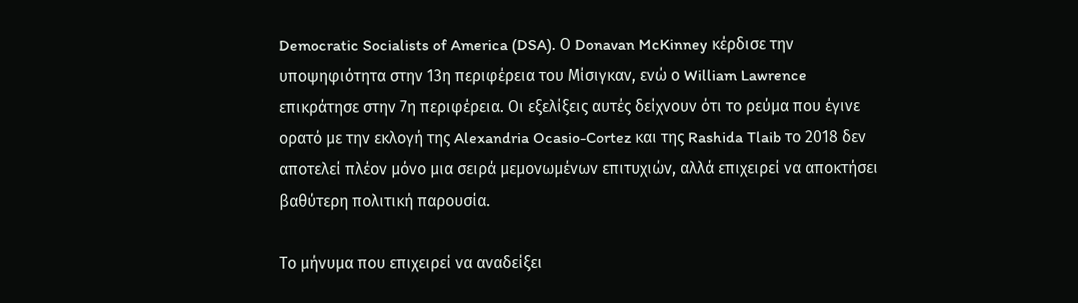Democratic Socialists of America (DSA). Ο Donavan McKinney κέρδισε την υποψηφιότητα στην 13η περιφέρεια του Μίσιγκαν, ενώ ο William Lawrence επικράτησε στην 7η περιφέρεια. Οι εξελίξεις αυτές δείχνουν ότι το ρεύμα που έγινε ορατό με την εκλογή της Alexandria Ocasio-Cortez και της Rashida Tlaib το 2018 δεν αποτελεί πλέον μόνο μια σειρά μεμονωμένων επιτυχιών, αλλά επιχειρεί να αποκτήσει βαθύτερη πολιτική παρουσία.

Το μήνυμα που επιχειρεί να αναδείξει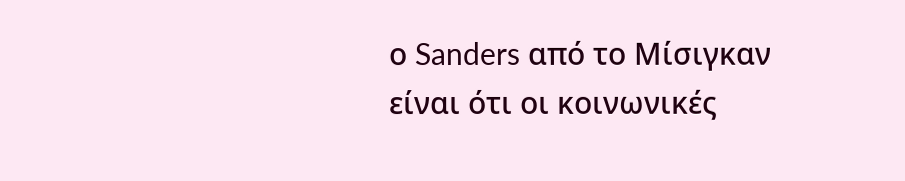ο Sanders από το Μίσιγκαν είναι ότι οι κοινωνικές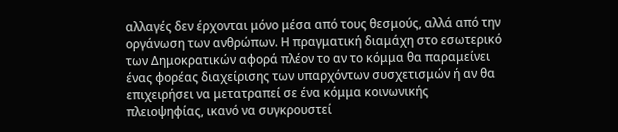αλλαγές δεν έρχονται μόνο μέσα από τους θεσμούς, αλλά από την οργάνωση των ανθρώπων. Η πραγματική διαμάχη στο εσωτερικό των Δημοκρατικών αφορά πλέον το αν το κόμμα θα παραμείνει ένας φορέας διαχείρισης των υπαρχόντων συσχετισμών ή αν θα επιχειρήσει να μετατραπεί σε ένα κόμμα κοινωνικής πλειοψηφίας, ικανό να συγκρουστεί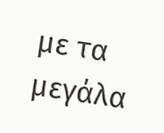με τα μεγάλα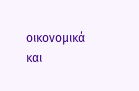οικονομικά και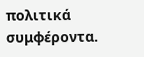πολιτικά συμφέροντα.